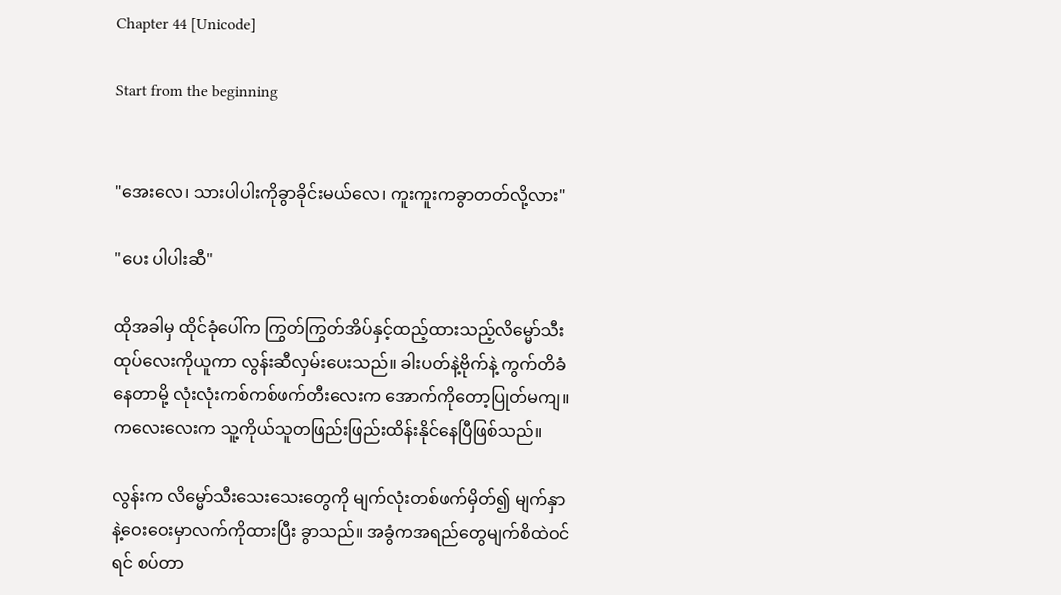Chapter 44 [Unicode]

Start from the beginning


"အေးလေ၊ သားပါပါးကိုခွာခိုင်းမယ်လေ၊ ကူးကူးကခွာတတ်လို့လား"

"ပေး ပါပါးဆီ"

ထိုအခါမှ ထိုင်ခုံပေါ်က ကြွတ်ကြွတ်အိပ်နှင့်ထည့်ထားသည့်လိမ္မော်သီးထုပ်လေးကိုယူကာ လွန်းဆီလှမ်းပေးသည်။ ခါးပတ်နဲ့ဗိုက်နဲ့ ကွက်တိခံနေတာမို့ လုံးလုံးကစ်ကစ်ဖက်တီးလေးက အောက်ကိုတော့ပြုတ်မကျ။ ကလေးလေးက သူ့ကိုယ်သူတဖြည်းဖြည်းထိန်းနိုင်နေပြီဖြစ်သည်။

လွန်းက လိမ္မော်သီးသေးသေးတွေကို မျက်လုံးတစ်ဖက်မှိတ်၍ မျက်နှာနဲ့ဝေးဝေးမှာလက်ကိုထားပြီး ခွာသည်။ အခွံကအရည်တွေမျက်စိထဲဝင်ရင် စပ်တာ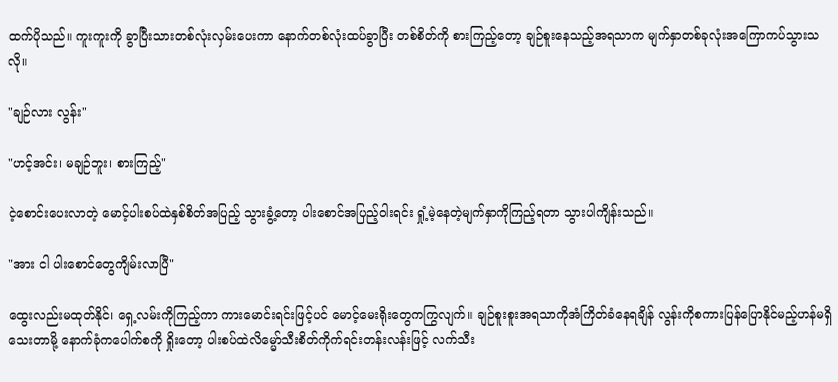ထက်ပိုသည်။ ကူးကူးကို ခွာပြီးသားတစ်လုံးလှမ်းပေးကာ နောက်တစ်လုံးထပ်ခွာပြီး တစ်စိတ်ကို စားကြည့်တော့ ချဉ်စူးနေသည့်အရသာက မျက်နှာတစ်ခုလုံးအကြောကပ်သွားသလို။

"ချဉ်လား လွန်း"

"ဟင့်အင်း၊ မချဉ်ဘူး၊ စားကြည့်"

ငဲ့စောင်းပေးလာတဲ့ မောင့်ပါးစပ်ထဲနှစ်စိတ်အပြည့် သွားခွံ့တော့ ပါးစောင်အပြည့်ဝါးရင်း ရှုံ့မဲ့နေတဲ့မျက်နှာကိုကြည့်ရတာ သွားပါကျိန်းသည်။

"အား ငါ ပါးစောင်တွေကျိမ်းလာပြီ"

ထွေးလည်းမထုတ်နိုင်၊ ရှေ့လမ်းကိုကြည့်ကာ ကားမောင်းရင်းဖြင့်ပင် မောင့်မေးရိုးတွေကကြွလျက်။ ချဉ်စူးစူးအရသာကိုအံကြိတ်ခံနေရချိန် လွန်းကိုစကားပြန်ပြောနိုင်မည့်ဟန်မရှိသေးတာမို့ နောက်ခုံကပေါက်စကို ရှိုးတော့ ပါးစပ်ထဲလိမ္မော်သီးစိတ်ကိုက်ရင်းတန်းလန်းဖြင့် လက်သီး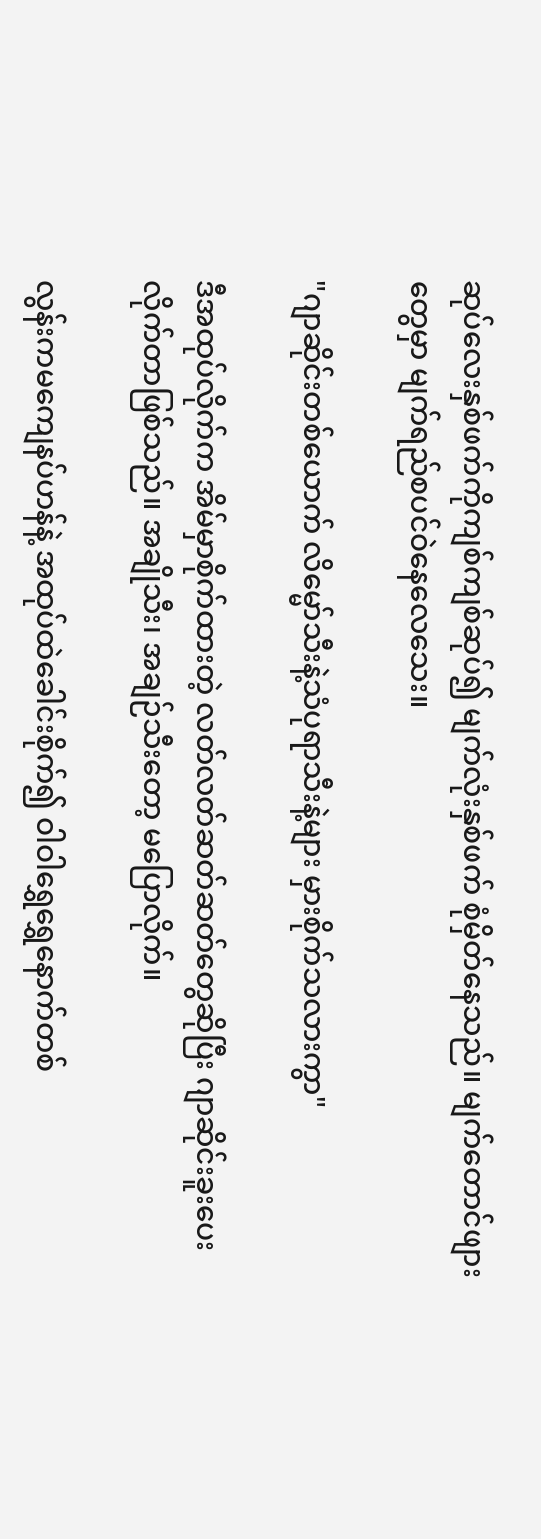ဆုပ်လေးနှစ်ဖက်ကိုကျစ်ကျစ်ဆုပ်၍ မျက်လုံးနှစ်ဖက် စုံမှိတ်နေသည်။ မျက်တောင်ဖျားတွေမှာ မျက်ရည်စပင်ဝဲနေလေသေး။

"ဂျာဆိုင်းတစ်ယောက် လိမ္မော်သီးနဲ့သံပုရာသီးနဲ့များ မှားစိုက်သလားကွာ"

ဒီအထုပ်လိုက်က အိမ်မှာစိုက်ထားတဲ့ လတ်လတ်ဆတ်ဆတ်တွေဆိုပြီး ဂျာဆိုင်းခူးပေးလိုက်တာဖြစ်သည်။ အချိုသီး၊ အချဉ်သီးတော့ မပြောလိုက်။

လွန်းကမကျေနပ်ဟန်နဲ့ အထုပ်ထဲခေါင်းစိုက်၍ ဝါဝါရွှေရွှေနောက်တစ်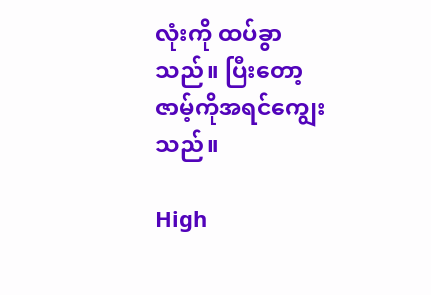လုံးကို ထပ်ခွာသည်။ ပြီးတော့ ဇာမ့်ကိုအရင်ကျွေးသည်။

High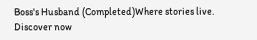Boss's Husband (Completed)Where stories live. Discover now